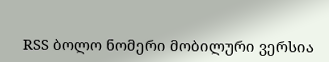RSS ბოლო ნომერი მობილური ვერსია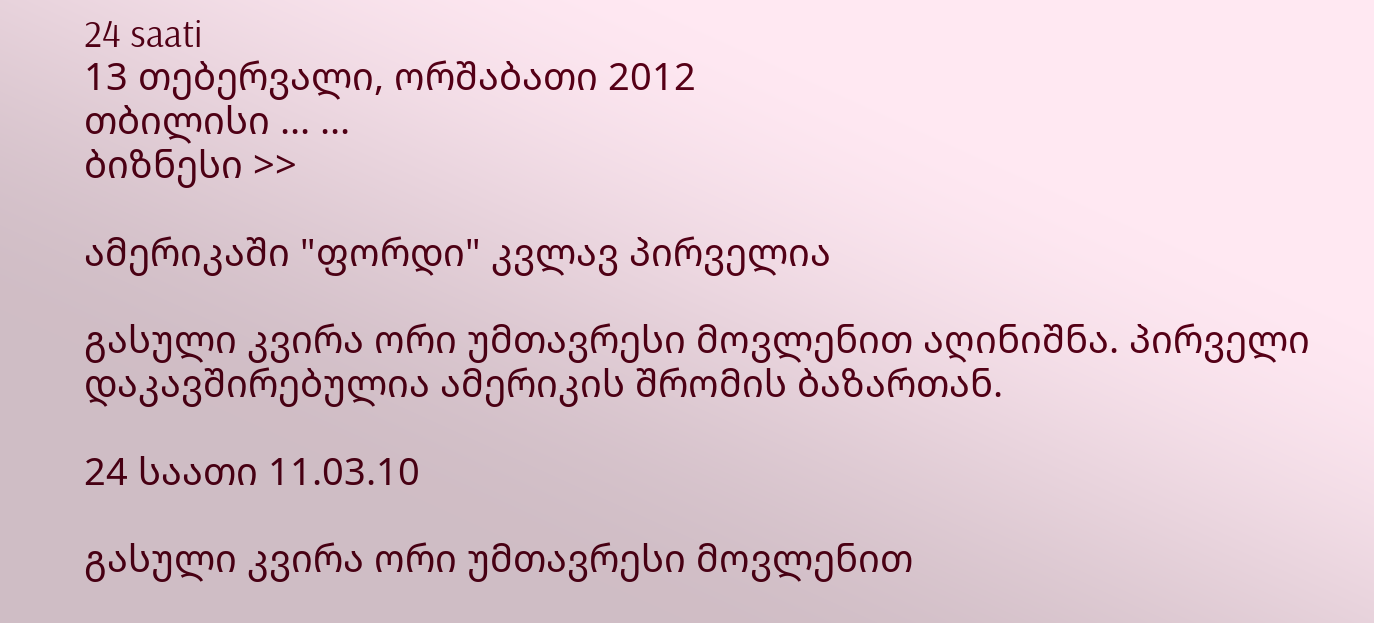24 saati
13 თებერვალი, ორშაბათი 2012
თბილისი ... ...
ბიზნესი >>

ამერიკაში "ფორდი" კვლავ პირველია

გასული კვირა ორი უმთავრესი მოვლენით აღინიშნა. პირველი დაკავშირებულია ამერიკის შრომის ბაზართან.

24 საათი 11.03.10

გასული კვირა ორი უმთავრესი მოვლენით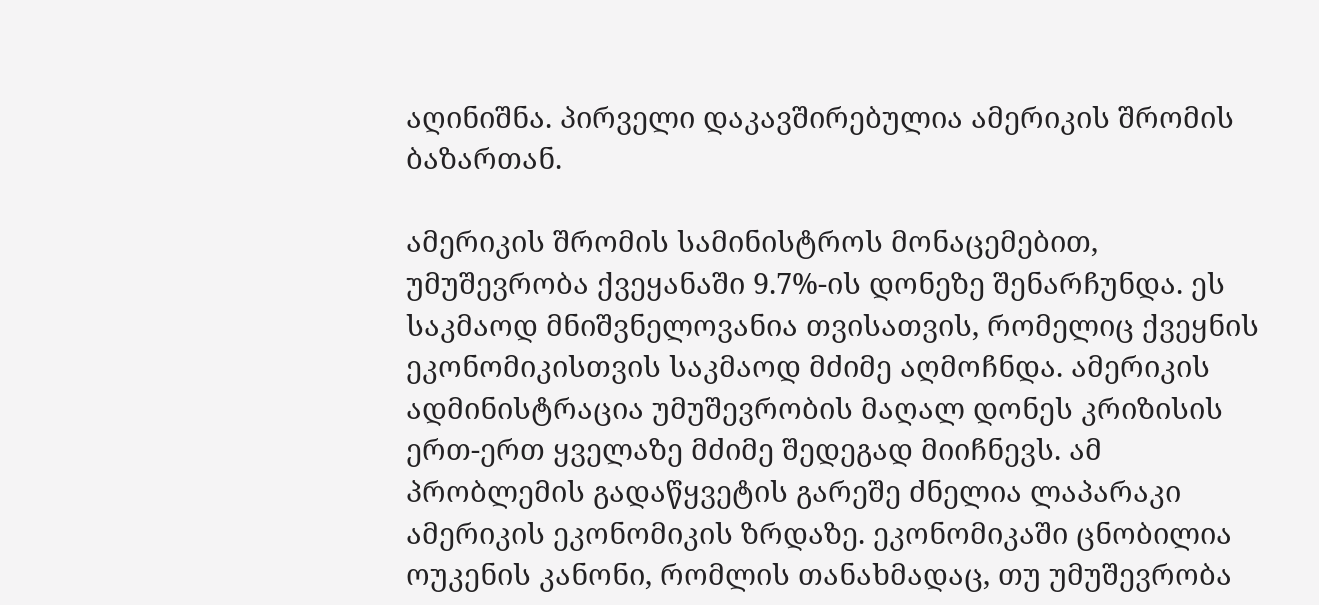აღინიშნა. პირველი დაკავშირებულია ამერიკის შრომის ბაზართან.

ამერიკის შრომის სამინისტროს მონაცემებით, უმუშევრობა ქვეყანაში 9.7%-ის დონეზე შენარჩუნდა. ეს საკმაოდ მნიშვნელოვანია თვისათვის, რომელიც ქვეყნის ეკონომიკისთვის საკმაოდ მძიმე აღმოჩნდა. ამერიკის ადმინისტრაცია უმუშევრობის მაღალ დონეს კრიზისის ერთ-ერთ ყველაზე მძიმე შედეგად მიიჩნევს. ამ პრობლემის გადაწყვეტის გარეშე ძნელია ლაპარაკი ამერიკის ეკონომიკის ზრდაზე. ეკონომიკაში ცნობილია ოუკენის კანონი, რომლის თანახმადაც, თუ უმუშევრობა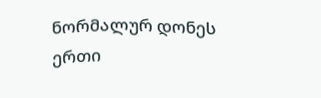ნორმალურ დონეს ერთი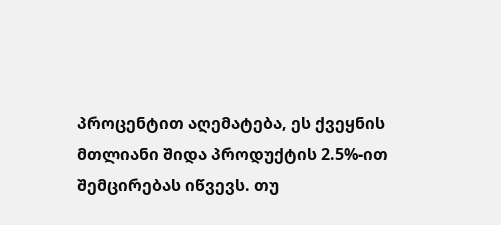პროცენტით აღემატება, ეს ქვეყნის მთლიანი შიდა პროდუქტის 2.5%-ით შემცირებას იწვევს. თუ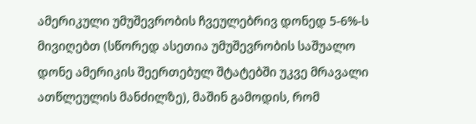ამერიკული უმუშევრობის ჩვეულებრივ დონედ 5-6%-ს მივიღებთ (სწორედ ასეთია უმუშევრობის საშუალო დონე ამერიკის შეერთებულ შტატებში უკვე მრავალი ათწლეულის მანძილზე), მაშინ გამოდის, რომ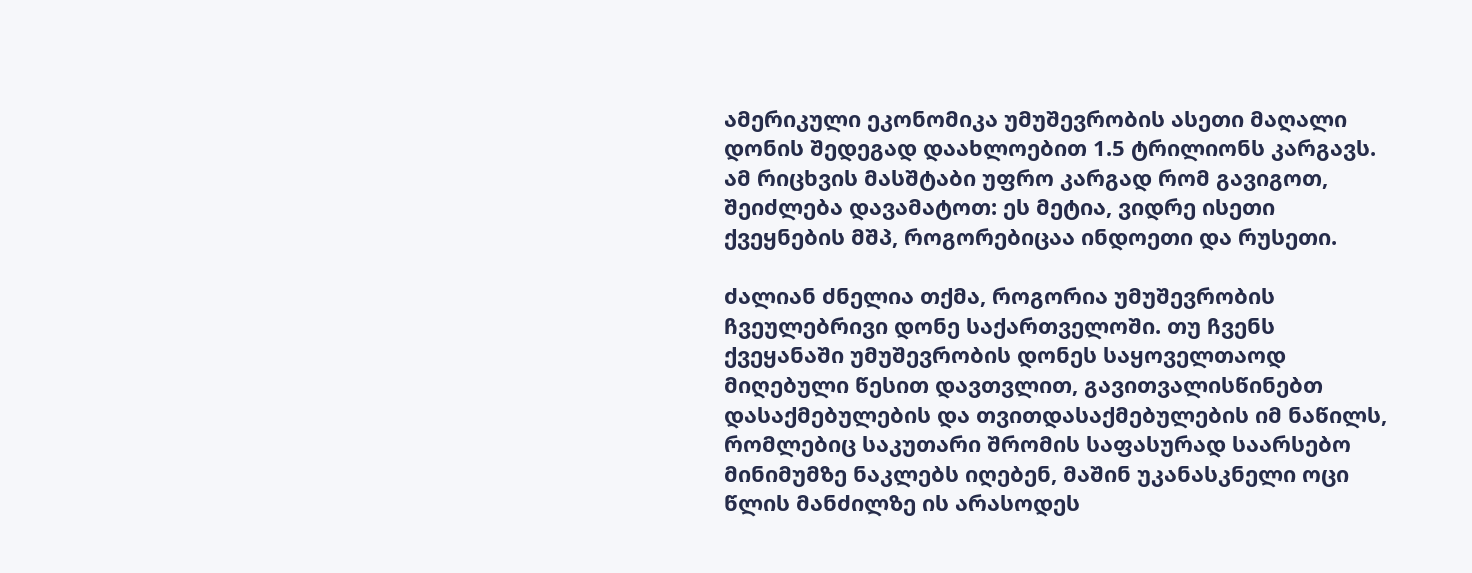ამერიკული ეკონომიკა უმუშევრობის ასეთი მაღალი დონის შედეგად დაახლოებით 1.5 ტრილიონს კარგავს. ამ რიცხვის მასშტაბი უფრო კარგად რომ გავიგოთ, შეიძლება დავამატოთ: ეს მეტია, ვიდრე ისეთი ქვეყნების მშპ, როგორებიცაა ინდოეთი და რუსეთი.

ძალიან ძნელია თქმა, როგორია უმუშევრობის ჩვეულებრივი დონე საქართველოში. თუ ჩვენს ქვეყანაში უმუშევრობის დონეს საყოველთაოდ მიღებული წესით დავთვლით, გავითვალისწინებთ დასაქმებულების და თვითდასაქმებულების იმ ნაწილს, რომლებიც საკუთარი შრომის საფასურად საარსებო მინიმუმზე ნაკლებს იღებენ, მაშინ უკანასკნელი ოცი წლის მანძილზე ის არასოდეს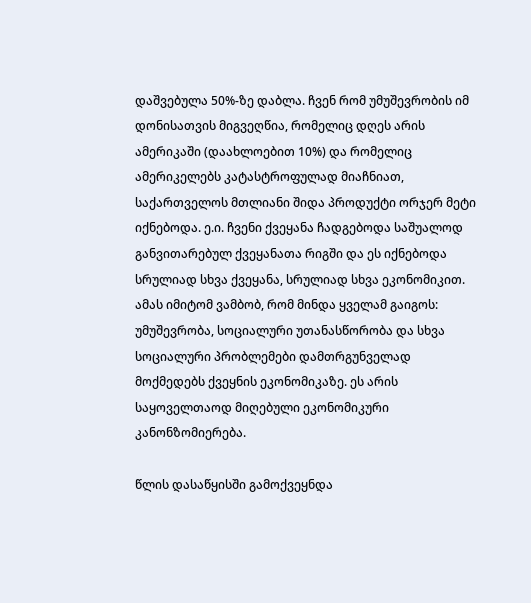დაშვებულა 50%-ზე დაბლა. ჩვენ რომ უმუშევრობის იმ დონისათვის მიგვეღწია, რომელიც დღეს არის ამერიკაში (დაახლოებით 10%) და რომელიც ამერიკელებს კატასტროფულად მიაჩნიათ, საქართველოს მთლიანი შიდა პროდუქტი ორჯერ მეტი იქნებოდა. ე.ი. ჩვენი ქვეყანა ჩადგებოდა საშუალოდ განვითარებულ ქვეყანათა რიგში და ეს იქნებოდა სრულიად სხვა ქვეყანა, სრულიად სხვა ეკონომიკით. ამას იმიტომ ვამბობ, რომ მინდა ყველამ გაიგოს: უმუშევრობა, სოციალური უთანასწორობა და სხვა სოციალური პრობლემები დამთრგუნველად მოქმედებს ქვეყნის ეკონომიკაზე. ეს არის საყოველთაოდ მიღებული ეკონომიკური კანონზომიერება.

წლის დასაწყისში გამოქვეყნდა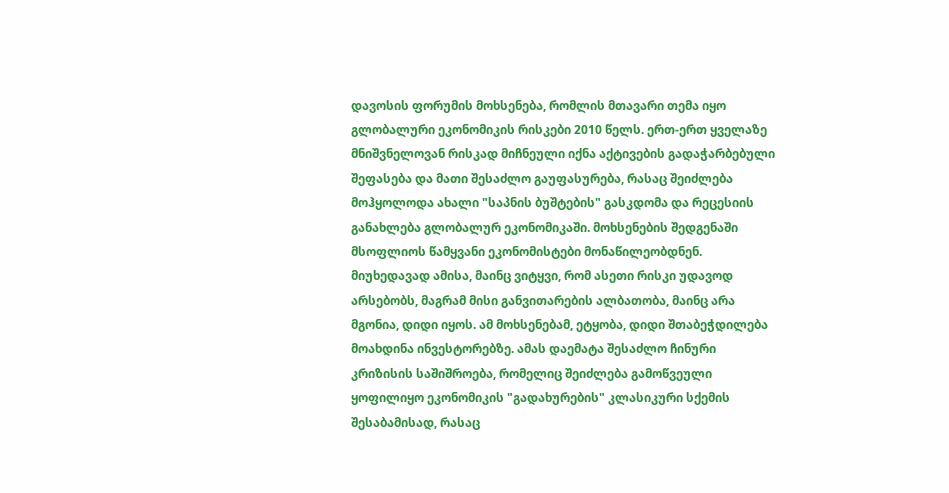დავოსის ფორუმის მოხსენება, რომლის მთავარი თემა იყო გლობალური ეკონომიკის რისკები 2010 წელს. ერთ-ერთ ყველაზე მნიშვნელოვან რისკად მიჩნეული იქნა აქტივების გადაჭარბებული შეფასება და მათი შესაძლო გაუფასურება, რასაც შეიძლება მოჰყოლოდა ახალი "საპნის ბუშტების" გასკდომა და რეცესიის განახლება გლობალურ ეკონომიკაში. მოხსენების შედგენაში მსოფლიოს წამყვანი ეკონომისტები მონაწილეობდნენ. მიუხედავად ამისა, მაინც ვიტყვი, რომ ასეთი რისკი უდავოდ არსებობს, მაგრამ მისი განვითარების ალბათობა, მაინც არა მგონია, დიდი იყოს. ამ მოხსენებამ, ეტყობა, დიდი შთაბეჭდილება მოახდინა ინვესტორებზე. ამას დაემატა შესაძლო ჩინური კრიზისის საშიშროება, რომელიც შეიძლება გამოწვეული ყოფილიყო ეკონომიკის "გადახურების" კლასიკური სქემის შესაბამისად, რასაც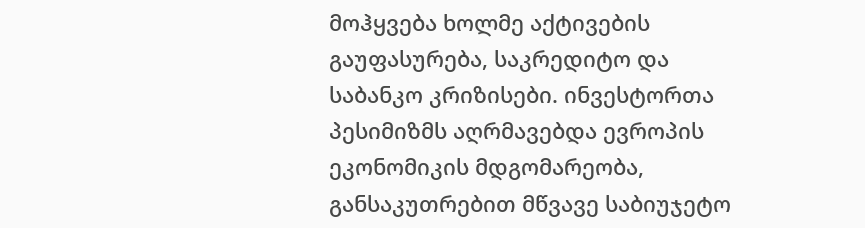მოჰყვება ხოლმე აქტივების გაუფასურება, საკრედიტო და საბანკო კრიზისები. ინვესტორთა პესიმიზმს აღრმავებდა ევროპის ეკონომიკის მდგომარეობა, განსაკუთრებით მწვავე საბიუჯეტო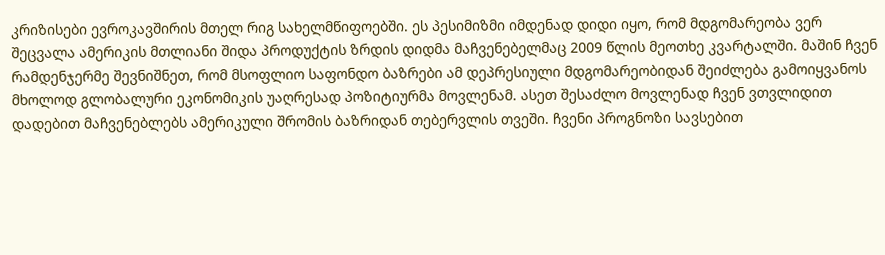კრიზისები ევროკავშირის მთელ რიგ სახელმწიფოებში. ეს პესიმიზმი იმდენად დიდი იყო, რომ მდგომარეობა ვერ შეცვალა ამერიკის მთლიანი შიდა პროდუქტის ზრდის დიდმა მაჩვენებელმაც 2009 წლის მეოთხე კვარტალში. მაშინ ჩვენ რამდენჯერმე შევნიშნეთ, რომ მსოფლიო საფონდო ბაზრები ამ დეპრესიული მდგომარეობიდან შეიძლება გამოიყვანოს მხოლოდ გლობალური ეკონომიკის უაღრესად პოზიტიურმა მოვლენამ. ასეთ შესაძლო მოვლენად ჩვენ ვთვლიდით დადებით მაჩვენებლებს ამერიკული შრომის ბაზრიდან თებერვლის თვეში. ჩვენი პროგნოზი სავსებით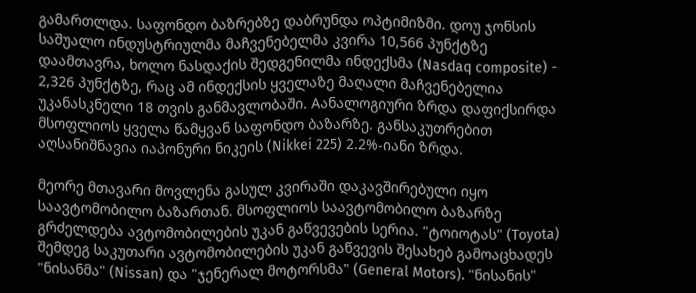გამართლდა. საფონდო ბაზრებზე დაბრუნდა ოპტიმიზმი. დოუ ჯონსის საშუალო ინდუსტრიულმა მაჩვენებელმა კვირა 10,566 პუნქტზე დაამთავრა, ხოლო ნასდაქის შედგენილმა ინდექსმა (Nasdaq composite) - 2,326 პუნქტზე, რაც ამ ინდექსის ყველაზე მაღალი მაჩვენებელია უკანასკნელი 18 თვის განმავლობაში. Aანალოგიური ზრდა დაფიქსირდა მსოფლიოს ყველა წამყვან საფონდო ბაზარზე. განსაკუთრებით აღსანიშნავია იაპონური ნიკეის (Nikkei 225) 2.2%-იანი ზრდა.

მეორე მთავარი მოვლენა გასულ კვირაში დაკავშირებული იყო საავტომობილო ბაზართან. მსოფლიოს საავტომობილო ბაზარზე გრძელდება ავტომობილების უკან გაწვევების სერია. "ტოიოტას" (Toyota) შემდეგ საკუთარი ავტომობილების უკან გაწვევის შესახებ გამოაცხადეს "ნისანმა" (Nissan) და "ჯენერალ მოტორსმა" (General Motors). "ნისანის"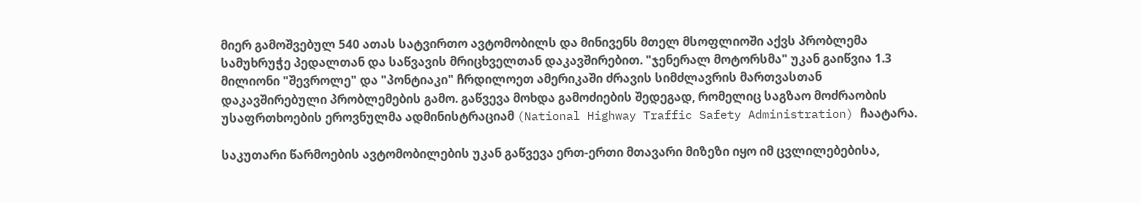მიერ გამოშვებულ 540 ათას სატვირთო ავტომობილს და მინივენს მთელ მსოფლიოში აქვს პრობლემა სამუხრუჭე პედალთან და საწვავის მრიცხველთან დაკავშირებით. "ჯენერალ მოტორსმა" უკან გაიწვია 1.3 მილიონი "შევროლე" და "პონტიაკი" ჩრდილოეთ ამერიკაში ძრავის სიმძლავრის მართვასთან დაკავშირებული პრობლემების გამო. გაწვევა მოხდა გამოძიების შედეგად, რომელიც საგზაო მოძრაობის უსაფრთხოების ეროვნულმა ადმინისტრაციამ (National Highway Traffic Safety Administration) ჩაატარა.

საკუთარი წარმოების ავტომობილების უკან გაწვევა ერთ-ერთი მთავარი მიზეზი იყო იმ ცვლილებებისა,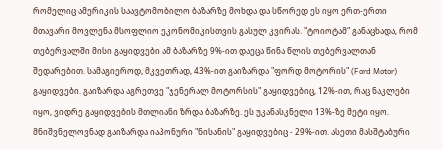რომელიც ამერიკის საავტომობილო ბაზარზე მოხდა და სწორედ ეს იყო ერთ-ერთი მთავარი მოვლენა მსოფლიო ეკონომიკისთვის გასულ კვირას. "ტოიოტამ" განაცხადა, რომ თებერვალში მისი გაყიდვები ამ ბაზარზე 9%-ით დაეცა წინა წლის თებერვალთან შედარებით. სამაგიეროდ, მკვეთრად, 43%-ით გაიზარდა "ფორდ მოტორის" (Ford Motor) გაყიდვები. გაიზარდა აგრეთვე "ჯენერალ მოტორსის" გაყიდვებიც, 12%-ით, რაც ნაკლები იყო, ვიდრე გაყიდვების მთლიანი ზრდა ბაზარზე. ეს უკანასკნელი 13%-ზე მეტი იყო. მნიშვნელოვნად გაიზარდა იაპონური "ნისანის" გაყიდვებიც - 29%-ით. ასეთი მასშტაბური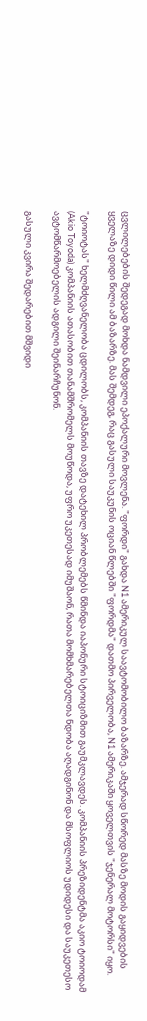ცვლილებების შედეგად მოხდა ნამდვილი ეპოქალური მოვლენა. "ფორდი" გახდა N1 ამერიკულ საავტომობილო ბაზარზე. ამჯერად სწორედ მასზე მოდის გაყიდვების ყველაზე დიდი წილი ამ ბაზარზე. მას შემდეგ, რაც გასული საუკუნის ოციან წლებში "ფორდმა" დათმო პირველობა, N1 ამერიკაში ყოველთვის "ჯენერალ მოტორსი" იყო.

"ტოიოტას" ხელმძღვანელობა ცდილობს, კომპანიის თავზე დატეხილ პრობლემებს წმინდა იაპონური სტოიციზმით გაუმკლავდეს. კომპანიის პრეზიდენტმა აკიო ტოიოდამ (Akio Toyoda) კომპანიის ათასობით თანამშრომელს მოუწოდა, უფრო უკეთესად იმუშაონ, რათა მომხმარებელთა ნდობა აღადგინონ და მსოფლიოს უდიდესი და საუკეთესო ავტომწარმოებელის ადგილი შეინარჩუნონ.

გასული კვირა შედარებით მშვიდი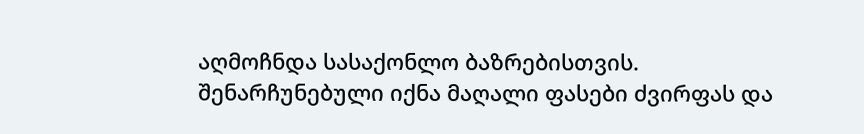აღმოჩნდა სასაქონლო ბაზრებისთვის. შენარჩუნებული იქნა მაღალი ფასები ძვირფას და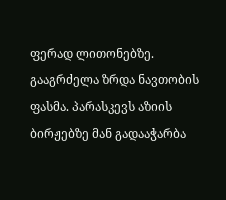ფერად ლითონებზე. გააგრძელა ზრდა ნავთობის ფასმა. პარასკევს აზიის ბირჟებზე მან გადააჭარბა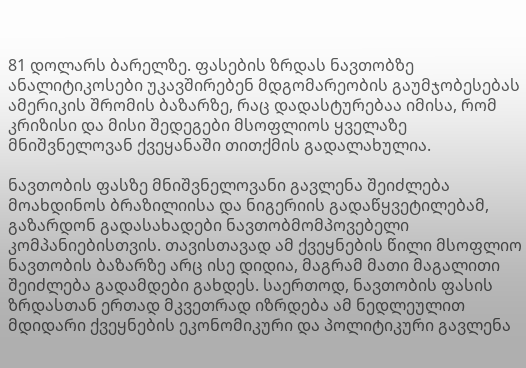81 დოლარს ბარელზე. ფასების ზრდას ნავთობზე ანალიტიკოსები უკავშირებენ მდგომარეობის გაუმჯობესებას ამერიკის შრომის ბაზარზე, რაც დადასტურებაა იმისა, რომ კრიზისი და მისი შედეგები მსოფლიოს ყველაზე მნიშვნელოვან ქვეყანაში თითქმის გადალახულია.

ნავთობის ფასზე მნიშვნელოვანი გავლენა შეიძლება მოახდინოს ბრაზილიისა და ნიგერიის გადაწყვეტილებამ, გაზარდონ გადასახადები ნავთობმომპოვებელი კომპანიებისთვის. თავისთავად ამ ქვეყნების წილი მსოფლიო ნავთობის ბაზარზე არც ისე დიდია, მაგრამ მათი მაგალითი შეიძლება გადამდები გახდეს. საერთოდ, ნავთობის ფასის ზრდასთან ერთად მკვეთრად იზრდება ამ ნედლეულით მდიდარი ქვეყნების ეკონომიკური და პოლიტიკური გავლენა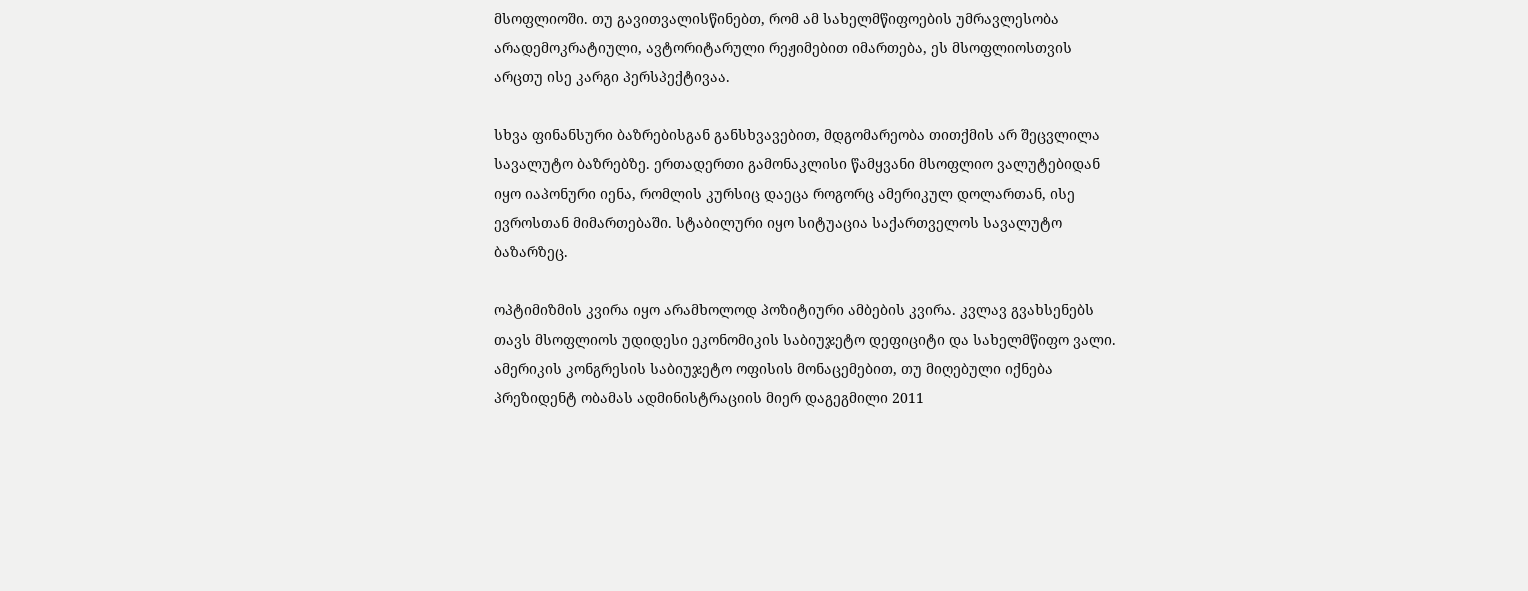მსოფლიოში. თუ გავითვალისწინებთ, რომ ამ სახელმწიფოების უმრავლესობა არადემოკრატიული, ავტორიტარული რეჟიმებით იმართება, ეს მსოფლიოსთვის არცთუ ისე კარგი პერსპექტივაა.

სხვა ფინანსური ბაზრებისგან განსხვავებით, მდგომარეობა თითქმის არ შეცვლილა სავალუტო ბაზრებზე. ერთადერთი გამონაკლისი წამყვანი მსოფლიო ვალუტებიდან იყო იაპონური იენა, რომლის კურსიც დაეცა როგორც ამერიკულ დოლართან, ისე ევროსთან მიმართებაში. სტაბილური იყო სიტუაცია საქართველოს სავალუტო ბაზარზეც.

ოპტიმიზმის კვირა იყო არამხოლოდ პოზიტიური ამბების კვირა. კვლავ გვახსენებს თავს მსოფლიოს უდიდესი ეკონომიკის საბიუჯეტო დეფიციტი და სახელმწიფო ვალი. ამერიკის კონგრესის საბიუჯეტო ოფისის მონაცემებით, თუ მიღებული იქნება პრეზიდენტ ობამას ადმინისტრაციის მიერ დაგეგმილი 2011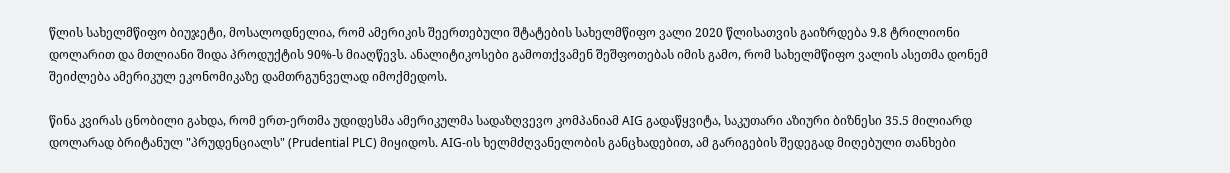წლის სახელმწიფო ბიუჯეტი, მოსალოდნელია, რომ ამერიკის შეერთებული შტატების სახელმწიფო ვალი 2020 წლისათვის გაიზრდება 9.8 ტრილიონი დოლარით და მთლიანი შიდა პროდუქტის 90%-ს მიაღწევს. ანალიტიკოსები გამოთქვამენ შეშფოთებას იმის გამო, რომ სახელმწიფო ვალის ასეთმა დონემ შეიძლება ამერიკულ ეკონომიკაზე დამთრგუნველად იმოქმედოს.

წინა კვირას ცნობილი გახდა, რომ ერთ-ერთმა უდიდესმა ამერიკულმა სადაზღვევო კომპანიამ AIG გადაწყვიტა, საკუთარი აზიური ბიზნესი 35.5 მილიარდ დოლარად ბრიტანულ "პრუდენციალს" (Prudential PLC) მიყიდოს. AIG-ის ხელმძღვანელობის განცხადებით, ამ გარიგების შედეგად მიღებული თანხები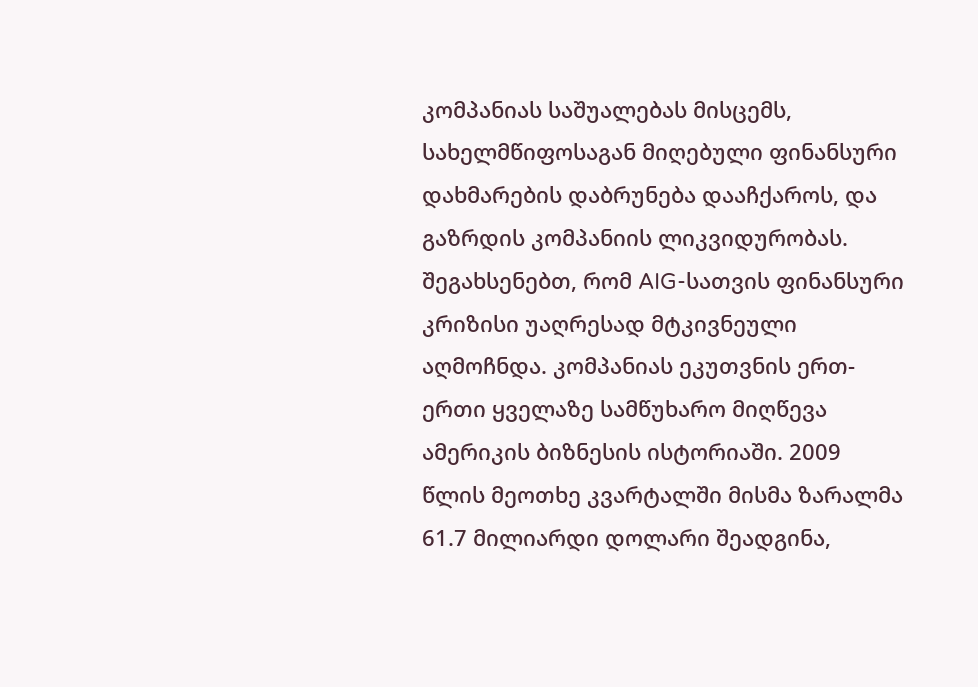კომპანიას საშუალებას მისცემს, სახელმწიფოსაგან მიღებული ფინანსური დახმარების დაბრუნება დააჩქაროს, და გაზრდის კომპანიის ლიკვიდურობას. შეგახსენებთ, რომ AIG-სათვის ფინანსური კრიზისი უაღრესად მტკივნეული აღმოჩნდა. კომპანიას ეკუთვნის ერთ-ერთი ყველაზე სამწუხარო მიღწევა ამერიკის ბიზნესის ისტორიაში. 2009 წლის მეოთხე კვარტალში მისმა ზარალმა 61.7 მილიარდი დოლარი შეადგინა,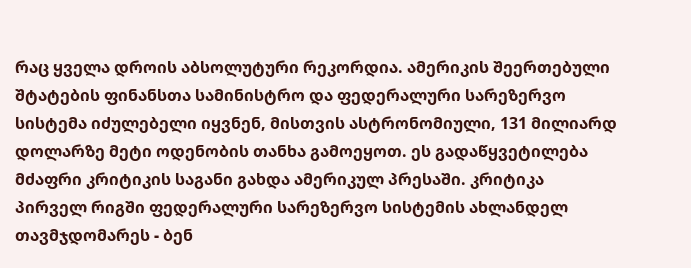რაც ყველა დროის აბსოლუტური რეკორდია. ამერიკის შეერთებული შტატების ფინანსთა სამინისტრო და ფედერალური სარეზერვო სისტემა იძულებელი იყვნენ, მისთვის ასტრონომიული, 131 მილიარდ დოლარზე მეტი ოდენობის თანხა გამოეყოთ. ეს გადაწყვეტილება მძაფრი კრიტიკის საგანი გახდა ამერიკულ პრესაში. კრიტიკა პირველ რიგში ფედერალური სარეზერვო სისტემის ახლანდელ თავმჯდომარეს - ბენ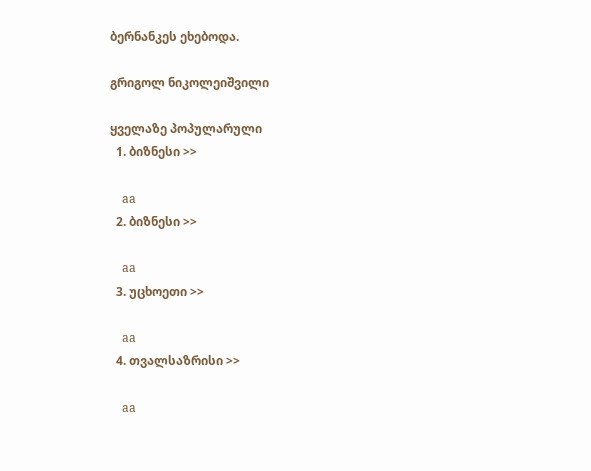ბერნანკეს ეხებოდა.

გრიგოლ ნიკოლეიშვილი

ყველაზე პოპულარული
  1. ბიზნესი >>

    aa
  2. ბიზნესი >>

    aa
  3. უცხოეთი >>

    aa
  4. თვალსაზრისი >>

    aa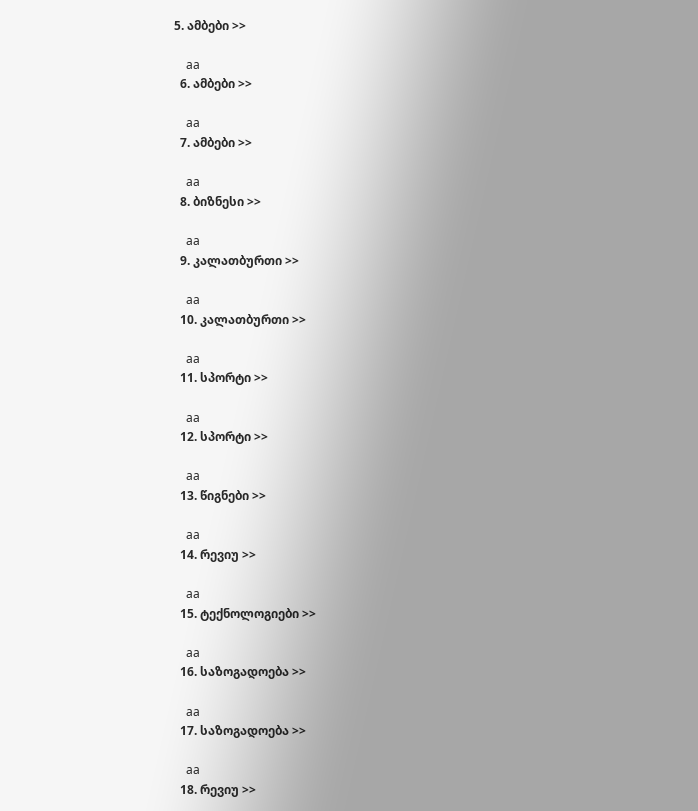5. ამბები >>

    aa
  6. ამბები >>

    aa
  7. ამბები >>

    aa
  8. ბიზნესი >>

    aa
  9. კალათბურთი >>

    aa
  10. კალათბურთი >>

    aa
  11. სპორტი >>

    aa
  12. სპორტი >>

    aa
  13. წიგნები >>

    aa
  14. რევიუ >>

    aa
  15. ტექნოლოგიები >>

    aa
  16. საზოგადოება >>

    aa
  17. საზოგადოება >>

    aa
  18. რევიუ >>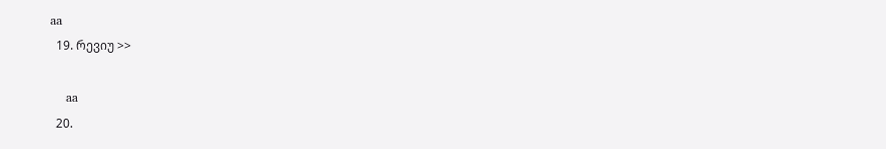aa
  19. რევიუ >>

    aa
  20.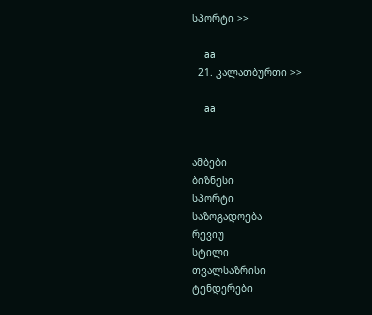სპორტი >>

    aa
  21. კალათბურთი >>

    aa


ამბები
ბიზნესი
სპორტი
საზოგადოება
რევიუ
სტილი
თვალსაზრისი
ტენდერები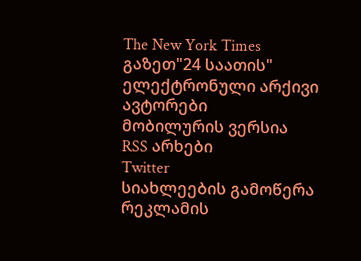The New York Times
გაზეთ"24 საათის"
ელექტრონული არქივი
ავტორები
მობილურის ვერსია
RSS არხები
Twitter
სიახლეების გამოწერა
რეკლამის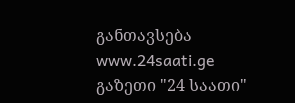განთავსება
www.24saati.ge
გაზეთი "24 საათი"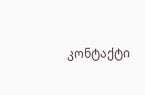კონტაქტი